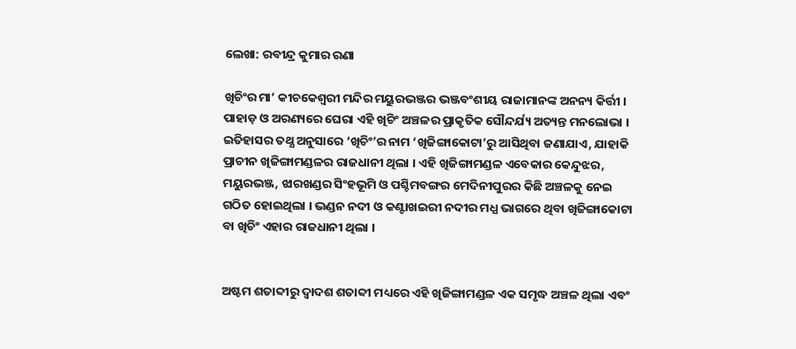ଲେଖା: ରବୀନ୍ଦ୍ର କୁମାର ରଣା

ଖିଚିଂର ମା’ କୀଚକେଶ୍ଵରୀ ମନ୍ଦିର ମୟୁରଭଞ୍ଜର ଭଞ୍ଜବଂଶୀୟ ରାଜାମାନଙ୍କ ଅନନ୍ୟ କିର୍ତ୍ତୀ । ପାହାଡ଼ ଓ ଅରଣ୍ୟରେ ଘେରା ଏହି ଖିଚିଂ ଅଞ୍ଚଳର ପ୍ରାକୃତିକ ସୌନ୍ଦର୍ଯ୍ୟ ଅତ୍ୟନ୍ତ ମନଲୋଭା । ଇତିହାସର ତଥ୍ଯ ଅନୁସାରେ ‘ଖିଚିଂ’ର ନାମ ‘ଖିଜିଙ୍ଗାକୋଟା’ରୁ ଆସିଥିବା ଜଣାଯାଏ, ଯାହାକି ପ୍ରାଚୀନ ଖିଜିଙ୍ଗାମଣ୍ଡଳର ରାଜଧାନୀ ଥିଲା । ଏହି ଖିଜିଙ୍ଗାମଣ୍ଡଳ ଏବେକାର କେନ୍ଦୁଝର, ମୟୁରଭଞ୍ଜ, ଝାରଖଣ୍ଡର ସିଂହଭୂମି ଓ ପଶ୍ଚିମବଙ୍ଗର ମେଦିନୀପୁରର କିଛି ଅଞ୍ଚଳକୁ ନେଇ ଗଠିତ ହୋଇଥିଲା । ଭଣ୍ଡନ ନଦୀ ଓ କଣ୍ଟାଖଇରୀ ନଦୀର ମଧ୍ଯ ଭାଗରେ ଥିବା ଖିଜିଙ୍ଗାକୋଟା ବା ଖିଚିଂ ଏହାର ରାଜଧାନୀ ଥିଲା ।


ଅଷ୍ଟମ ଶତାବ୍ଦୀରୁ ଦ୍ୱାଦଶ ଶତାବ୍ଦୀ ମଧ୍ୟରେ ଏହି ଖିଜିଙ୍ଗାମଣ୍ଡଳ ଏକ ସମୃଦ୍ଧ ଅଞ୍ଚଳ ଥିଲା ଏବଂ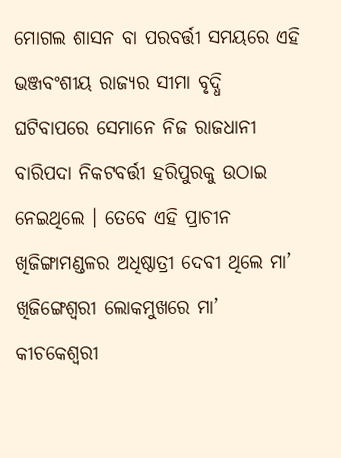ମୋଗଲ ଶାସନ ବା ପରବର୍ତ୍ତୀ ସମୟରେ ଏହି ଭଞ୍ଜବଂଶୀୟ ରାଜ୍ୟର ସୀମା ବୃଦ୍ଧି ଘଟିବାପରେ ସେମାନେ ନିଜ ରାଜଧାନୀ ବାରିପଦା ନିକଟବର୍ତ୍ତୀ ହରିପୁରକୁ ଉଠାଇ ନେଇଥିଲେ । ତେବେ ଏହି ପ୍ରାଚୀନ ଖିଜିଙ୍ଗାମଣ୍ଡଳର ଅଧିଷ୍ଠାତ୍ରୀ ଦେବୀ ଥିଲେ ମା’ ଖିଜିଙ୍ଗେଶ୍ୱରୀ ଲୋକମୁଖରେ ମା’ କୀଚକେଶ୍ଵରୀ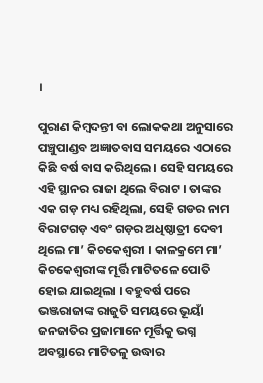।

ପୁରାଣ କିମ୍ବଦନ୍ତୀ ବା ଲୋକକଥା ଅନୁସାରେ ପଞ୍ଚୁପାଣ୍ଡବ ଅଜ୍ଞାତବାସ ସମୟରେ ଏଠାରେ କିଛି ବର୍ଷ ବାସ କରିଥିଲେ । ସେହି ସମୟରେ ଏହି ସ୍ଥାନର ରାଜା ଥିଲେ ବିରାଟ । ତାଙ୍କର ଏକ ଗଡ଼ ମଧ୍ୟ ରହିଥିଲା, ସେହି ଗଡର ନାମ ବିରାଟଗଡ଼ ଏବଂ ଗଡ଼ର ଅଧିଷ୍ଠାତ୍ରୀ ଦେବୀ ଥିଲେ ମା’ କିଚକେଶ୍ବରୀ । କାଳକ୍ରମେ ମା’ କିଚକେଶ୍ବରୀଙ୍କ ମୂର୍ତ୍ତି ମାଟିତଳେ ପୋତି ହୋଇ ଯାଇଥିଲା । ବହୁବର୍ଷ ପରେ ଭଞ୍ଜରାଜାଙ୍କ ରାଜୁତି ସମୟରେ ଭୂୟାଁ ଜନଜାତିର ପ୍ରଜାମାନେ ମୂର୍ତ୍ତିକୁ ଭଗ୍ନ ଅବସ୍ଥାରେ ମାଟିତଳୁ ଉଦ୍ଧାର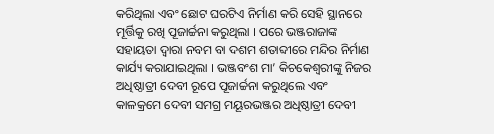କରିଥିଲା ଏବଂ ଛୋଟ ଘରଟିଏ ନିର୍ମାଣ କରି ସେହି ସ୍ଥାନରେ ମୂର୍ତ୍ତିକୁ ରଖି ପୂଜାର୍ଚ୍ଚନା କରୁଥିଲା । ପରେ ଭଞ୍ଜରାଜାଙ୍କ ସହାୟତା ଦ୍ଵାରା ନବମ ବା ଦଶମ ଶତାବ୍ଦୀରେ ମନ୍ଦିର ନିର୍ମାଣ କାର୍ଯ୍ୟ କରାଯାଇଥିଲା । ଭଞ୍ଜବଂଶ ମା’ କିଚକେଶ୍ବରୀଙ୍କୁ ନିଜର ଅଧିଷ୍ଠାତ୍ରୀ ଦେବୀ ରୂପେ ପୂଜାର୍ଚ୍ଚନା କରୁଥିଲେ ଏବଂ କାଳକ୍ରମେ ଦେବୀ ସମଗ୍ର ମୟୂରଭଞ୍ଜର ଅଧିଷ୍ଠାତ୍ରୀ ଦେବୀ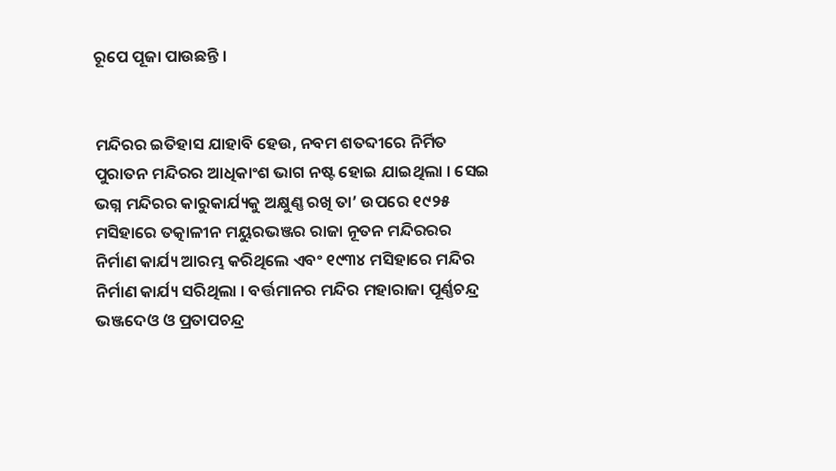ରୂପେ ପୂଜା ପାଉଛନ୍ତି ।


ମନ୍ଦିରର ଇତିହାସ ଯାହାବି ହେଉ, ନବମ ଶତବ୍ଦୀରେ ନିର୍ମିତ ପୁରାତନ ମନ୍ଦିରର ଆଧିକାଂଶ ଭାଗ ନଷ୍ଟ ହୋଇ ଯାଇଥିଲା । ସେଇ ଭଗ୍ନ ମନ୍ଦିରର କାରୁକାର୍ଯ୍ୟକୁ ଅକ୍ଷୁଣ୍ଣ ରଖି ତା’ ଉପରେ ୧୯୨୫ ମସିହାରେ ତତ୍କାଳୀନ ମୟୁରଭଞ୍ଜର ରାଜା ନୂତନ ମନ୍ଦିରରର ନିର୍ମାଣ କାର୍ଯ୍ୟ ଆରମ୍ଭ କରିଥିଲେ ଏବଂ ୧୯୩୪ ମସିହାରେ ମନ୍ଦିର ନିର୍ମାଣ କାର୍ଯ୍ୟ ସରିଥିଲା । ବର୍ତ୍ତମାନର ମନ୍ଦିର ମହାରାଜା ପୂର୍ଣ୍ଣଚନ୍ଦ୍ର ଭଞ୍ଜଦେଓ ଓ ପ୍ରତାପଚନ୍ଦ୍ର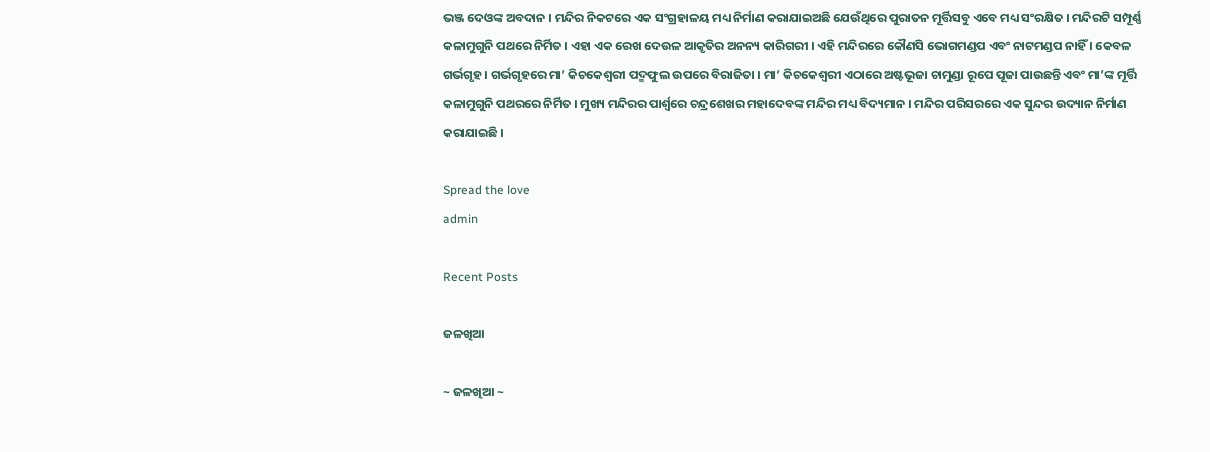ଭଞ୍ଜ ଦେଓଙ୍କ ଅବଦାନ । ମନ୍ଦିର ନିକଟରେ ଏକ ସଂଗ୍ରହାଳୟ ମଧ୍ୟ ନିର୍ମାଣ କରାଯାଇଅଛି ଯେଉଁଥିରେ ପୁରାତନ ମୂର୍ତ୍ତିସବୁ ଏବେ ମଧ୍ୟ ସଂରକ୍ଷିତ । ମନ୍ଦିରଟି ସମ୍ପୂର୍ଣ୍ଣ କଳାମୁଗୁନି ପଥରେ ନିର୍ମିତ । ଏହା ଏକ ରେଖ ଦେଉଳ ଆକୃତିର ଅନନ୍ୟ କାରିଗରୀ । ଏହି ମନ୍ଦିରରେ କୌଣସି ଭୋଗମଣ୍ଡପ ଏବଂ ନାଟମଣ୍ଡପ ନାହିଁ । କେବଳ ଗର୍ଭଗୃହ । ଗର୍ଭଗୃହରେ ମା’ କିଚକେଶ୍ବରୀ ପଦ୍ମଫୁଲ ଉପରେ ବିରାଜିତା । ମା’ କିଚକେଶ୍ବରୀ ଏଠାରେ ଅଷ୍ଟଭୂଜା ଚାମୁଣ୍ଡା ରୂପେ ପୂଜା ପାଉଛନ୍ତି ଏବଂ ମା’ଙ୍କ ମୂର୍ତ୍ତି କଳାମୁଗୁନି ପଥରରେ ନିର୍ମିତ । ମୁଖ୍ୟ ମନ୍ଦିରର ପାର୍ଶ୍ବରେ ଚନ୍ଦ୍ରଶେଖର ମହାଦେବଙ୍କ ମନ୍ଦିର ମଧ୍ୟ ବିଦ୍ୟମାନ । ମନ୍ଦିର ପରିସରରେ ଏକ ସୁନ୍ଦର ଉଦ୍ୟାନ ନିର୍ମାଣ କରାଯାଇଛି ।

Spread the love
admin

Recent Posts

ଜଳଖିଆ

~ ଜଳଖିଆ ~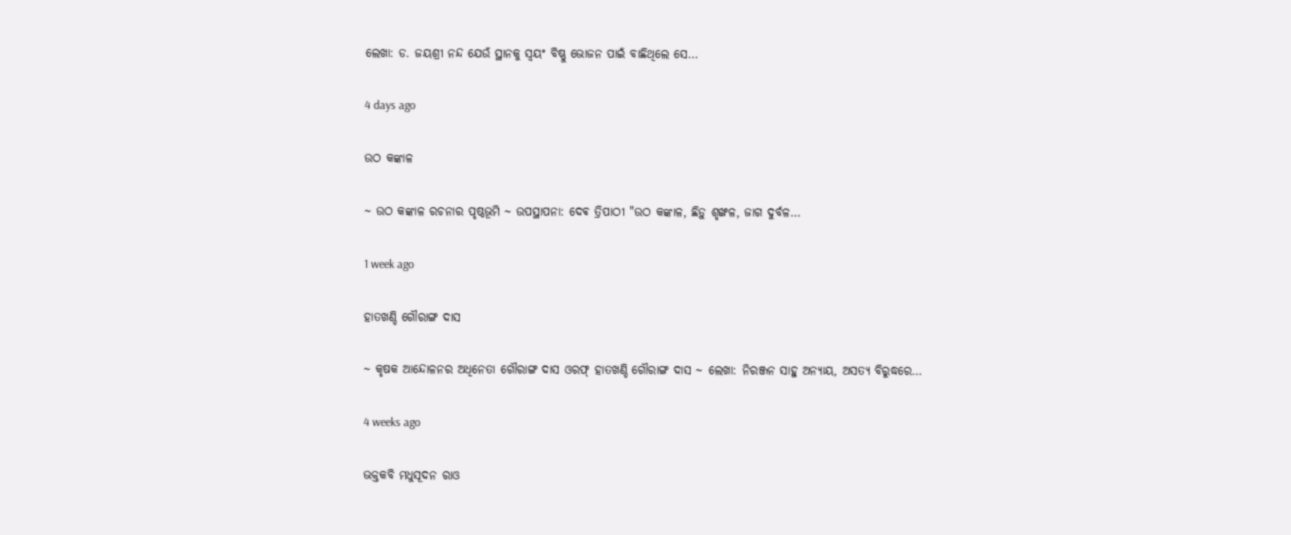ଲେଖା: ଡ. ଜୟଶ୍ରୀ ନନ୍ଦ ଯେଉଁ ସ୍ଥାନକୁ ସ୍ବୟଂ ବିଷ୍ଣୁ ଭୋଜନ ପାଇଁ ବାଛିଥିଲେ ସେ…

4 days ago

ଉଠ କଙ୍କାଳ

~ ଉଠ କଙ୍କାଳ ରଚନାର ପୃଷ୍ଠଭୂମି ~ ଉପସ୍ଥାପନା: ଦେଵ ତ୍ରିପାଠୀ "ଉଠ କଙ୍କାଳ, ଛିଡ଼ୁ ଶୃଙ୍ଖଳ, ଜାଗ ଦୁର୍ବଳ…

1 week ago

ହାତଖଣ୍ଡି ଗୌରାଙ୍ଗ ଦାସ

~ କୃଷକ ଆନ୍ଦୋଳନର ଅଧିନେତା ଗୌରାଙ୍ଗ ଦାସ ଓରଫ୍ ହାତଖଣ୍ଡି ଗୌରାଙ୍ଗ ଦାସ ~ ଲେଖା: ନିରଞ୍ଜନ ସାହୁ ଅନ୍ୟାୟ, ଅସତ୍ୟ ବିରୁଦ୍ଧରେ…

4 weeks ago

ଭକ୍ତକବି ମଧୁସୂଦନ ରାଓ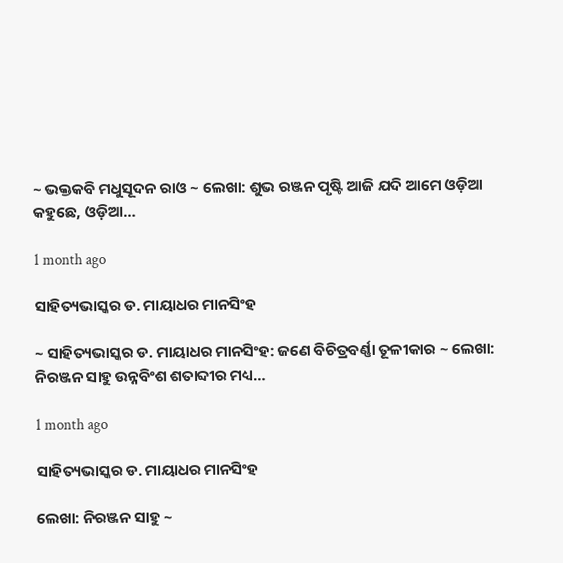~ ଭକ୍ତକବି ମଧୁସୂଦନ ରାଓ ~ ଲେଖା: ଶୁଭ ରଞ୍ଜନ ପୃଷ୍ଟି ଆଜି ଯଦି ଆମେ ଓଡ଼ିଆ କହୁଛେ, ଓଡ଼ିଆ…

1 month ago

ସାହିତ୍ୟଭାସ୍କର ଡ. ମାୟାଧର ମାନସିଂହ

~ ସାହିତ୍ୟଭାସ୍କର ଡ. ମାୟାଧର ମାନସିଂହ: ଜଣେ ବିଚିତ୍ରବର୍ଣ୍ଣା ତୂଳୀକାର ~ ଲେଖା: ନିରଞ୍ଜନ ସାହୁ ଉନ୍ନବିଂଶ ଶତାବ୍ଦୀର ମଧ୍ୟ…

1 month ago

ସାହିତ୍ୟଭାସ୍କର ଡ. ମାୟାଧର ମାନସିଂହ

ଲେଖା: ନିରଞ୍ଜନ ସାହୁ ~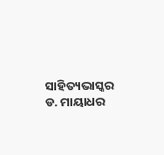ସାହିତ୍ୟଭାସ୍କର ଡ. ମାୟାଧର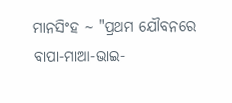ମାନସିଂହ ~ "ପ୍ରଥମ ଯୌବନରେ ବାପା-ମାଆ-ଭାଇ-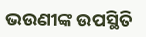ଭଉଣୀଙ୍କ ଉପସ୍ଥିତି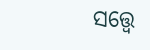ସତ୍ତ୍ୱେ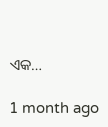ଏକ…

1 month ago